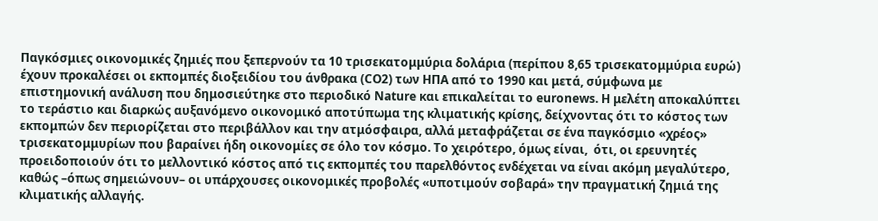Παγκόσμιες οικονομικές ζημιές που ξεπερνούν τα 10 τρισεκατομμύρια δολάρια (περίπου 8,65 τρισεκατομμύρια ευρώ) έχουν προκαλέσει οι εκπομπές διοξειδίου του άνθρακα (CO2) των ΗΠΑ από το 1990 και μετά, σύμφωνα με επιστημονική ανάλυση που δημοσιεύτηκε στο περιοδικό Nature και επικαλείται το euronews. Η μελέτη αποκαλύπτει το τεράστιο και διαρκώς αυξανόμενο οικονομικό αποτύπωμα της κλιματικής κρίσης, δείχνοντας ότι το κόστος των εκπομπών δεν περιορίζεται στο περιβάλλον και την ατμόσφαιρα, αλλά μεταφράζεται σε ένα παγκόσμιο «χρέος» τρισεκατομμυρίων που βαραίνει ήδη οικονομίες σε όλο τον κόσμο. Το χειρότερο, όμως είναι,  ότι, οι ερευνητές προειδοποιούν ότι το μελλοντικό κόστος από τις εκπομπές του παρελθόντος ενδέχεται να είναι ακόμη μεγαλύτερο, καθώς –όπως σημειώνουν– οι υπάρχουσες οικονομικές προβολές «υποτιμούν σοβαρά» την πραγματική ζημιά της κλιματικής αλλαγής.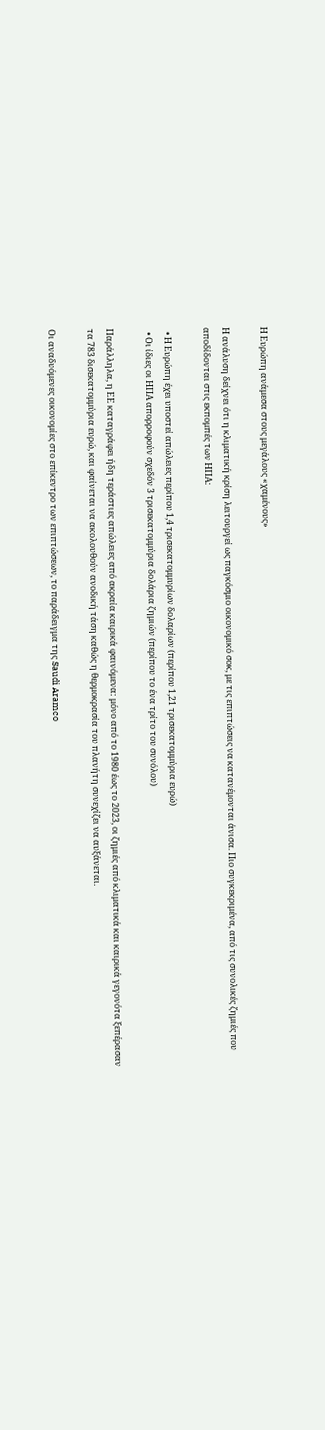Η Ευρώπη ανάμεσα στους μεγάλους «χαμένους»

Η ανάλυση δείχνει ότι η κλιματική κρίση λειτουργεί ως παγκόσμιο οικονομικό σοκ, με τις επιπτώσεις να κατανέμονται άνισα. Πιο συγκεκριμένα, από τις συνολικές ζημιές που αποδίδονται στις εκπομπές των ΗΠΑ:

  • Η Ευρώπη έχει υποστεί απώλειες περίπου 1,4 τρισεκατομμυρίων δολαρίων (περίπου 1,21 τρισεκατομμύρια ευρώ)
  • Οι ίδιες οι ΗΠΑ απορροφούν σχεδόν 3 τρισεκατομμύρια δολάρια ζημιών (περίπου το ένα τρίτο του συνόλου)

Παράλληλα, η ΕΕ καταγράφει ήδη τεράστιες απώλειες από ακραία καιρικά φαινόμενα: μόνο από το 1980 έως το 2023, οι ζημιές από κλιματικά και καιρικά γεγονότα ξεπέρασαν τα 783 δισεκατομμύρια ευρώ, και φαίνεται να ακολουθούν ανοδική τάση καθώς η θερμοκρασία του πλανήτη συνεχίζει να αυξάνεται.

Οι αναδυόμενες οικονομίες στο επίκεντρο των επιπτώσεων, το παράδειγμα της Saudi Aramco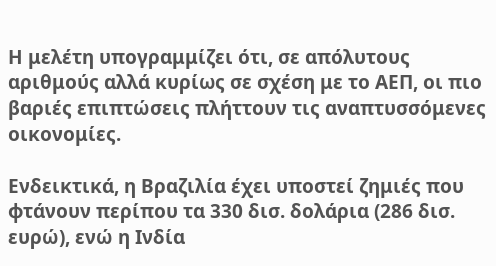Η μελέτη υπογραμμίζει ότι, σε απόλυτους αριθμούς αλλά κυρίως σε σχέση με το ΑΕΠ, οι πιο βαριές επιπτώσεις πλήττουν τις αναπτυσσόμενες οικονομίες.

Ενδεικτικά, η Βραζιλία έχει υποστεί ζημιές που φτάνουν περίπου τα 330 δισ. δολάρια (286 δισ. ευρώ), ενώ η Ινδία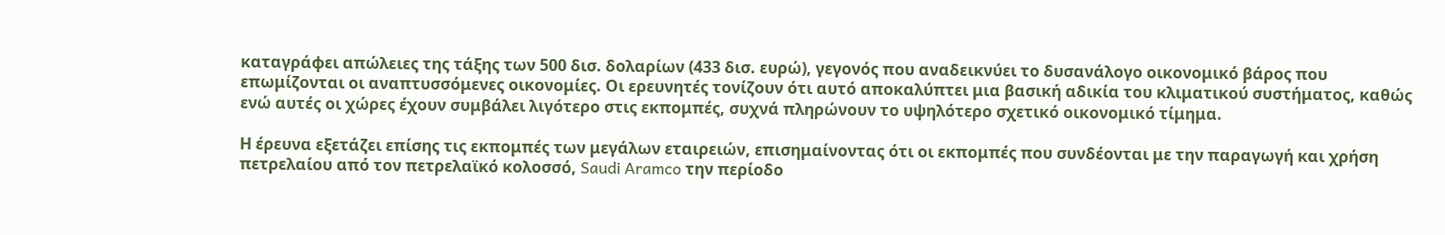καταγράφει απώλειες της τάξης των 500 δισ. δολαρίων (433 δισ. ευρώ), γεγονός που αναδεικνύει το δυσανάλογο οικονομικό βάρος που επωμίζονται οι αναπτυσσόμενες οικονομίες. Οι ερευνητές τονίζουν ότι αυτό αποκαλύπτει μια βασική αδικία του κλιματικού συστήματος, καθώς ενώ αυτές οι χώρες έχουν συμβάλει λιγότερο στις εκπομπές, συχνά πληρώνουν το υψηλότερο σχετικό οικονομικό τίμημα.

Η έρευνα εξετάζει επίσης τις εκπομπές των μεγάλων εταιρειών, επισημαίνοντας ότι οι εκπομπές που συνδέονται με την παραγωγή και χρήση πετρελαίου από τον πετρελαϊκό κολοσσό, Saudi Aramco την περίοδο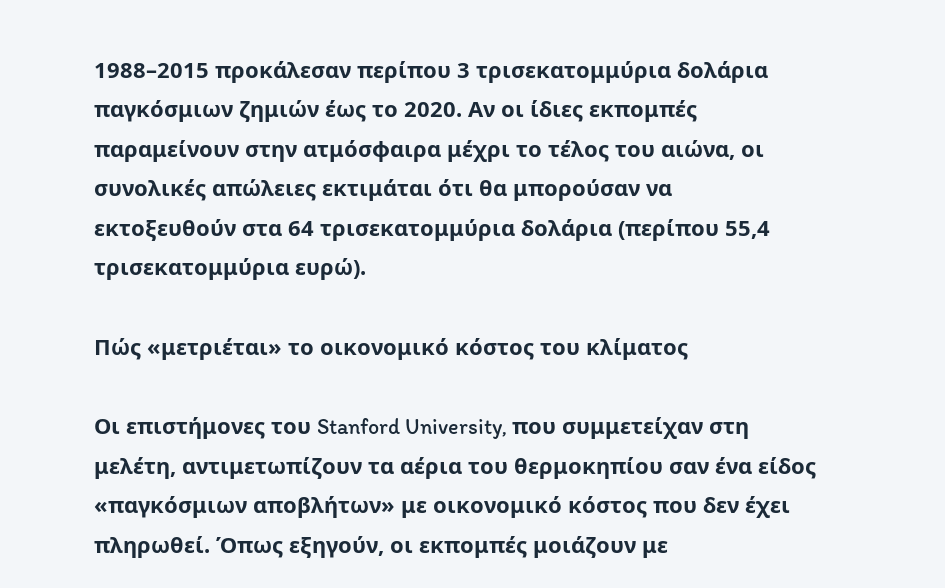1988–2015 προκάλεσαν περίπου 3 τρισεκατομμύρια δολάρια παγκόσμιων ζημιών έως το 2020. Αν οι ίδιες εκπομπές παραμείνουν στην ατμόσφαιρα μέχρι το τέλος του αιώνα, οι συνολικές απώλειες εκτιμάται ότι θα μπορούσαν να εκτοξευθούν στα 64 τρισεκατομμύρια δολάρια (περίπου 55,4 τρισεκατομμύρια ευρώ).

Πώς «μετριέται» το οικονομικό κόστος του κλίματος

Οι επιστήμονες του Stanford University, που συμμετείχαν στη μελέτη, αντιμετωπίζουν τα αέρια του θερμοκηπίου σαν ένα είδος «παγκόσμιων αποβλήτων» με οικονομικό κόστος που δεν έχει πληρωθεί. Όπως εξηγούν, οι εκπομπές μοιάζουν με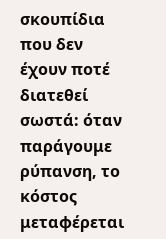σκουπίδια που δεν έχουν ποτέ διατεθεί σωστά: όταν παράγουμε ρύπανση, το κόστος μεταφέρεται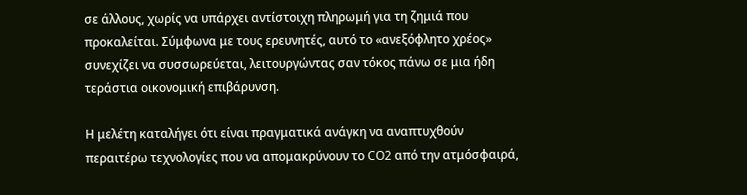σε άλλους, χωρίς να υπάρχει αντίστοιχη πληρωμή για τη ζημιά που προκαλείται. Σύμφωνα με τους ερευνητές, αυτό το «ανεξόφλητο χρέος» συνεχίζει να συσσωρεύεται, λειτουργώντας σαν τόκος πάνω σε μια ήδη τεράστια οικονομική επιβάρυνση.

Η μελέτη καταλήγει ότι είναι πραγματικά ανάγκη να αναπτυχθούν περαιτέρω τεχνολογίες που να απομακρύνουν το CO2 από την ατμόσφαιρά,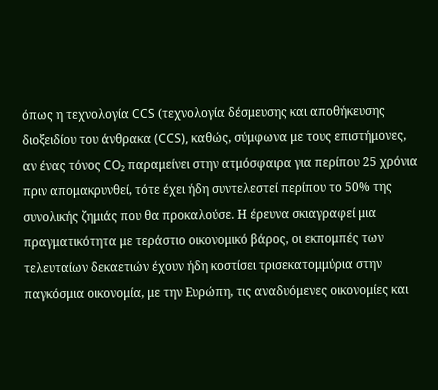όπως η τεχνολογία CCS (τεχνολογία δέσμευσης και αποθήκευσης διοξειδίου του άνθρακα (CCS), καθώς, σύμφωνα με τους επιστήμονες, αν ένας τόνος CO₂ παραμείνει στην ατμόσφαιρα για περίπου 25 χρόνια πριν απομακρυνθεί, τότε έχει ήδη συντελεστεί περίπου το 50% της συνολικής ζημιάς που θα προκαλούσε. Η έρευνα σκιαγραφεί μια πραγματικότητα με τεράστιο οικονομικό βάρος, οι εκπομπές των τελευταίων δεκαετιών έχουν ήδη κοστίσει τρισεκατομμύρια στην παγκόσμια οικονομία, με την Ευρώπη, τις αναδυόμενες οικονομίες και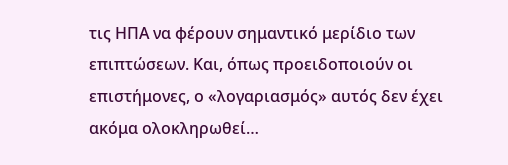τις ΗΠΑ να φέρουν σημαντικό μερίδιο των επιπτώσεων. Και, όπως προειδοποιούν οι επιστήμονες, ο «λογαριασμός» αυτός δεν έχει ακόμα ολοκληρωθεί…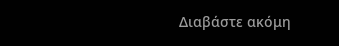Διαβάστε ακόμη